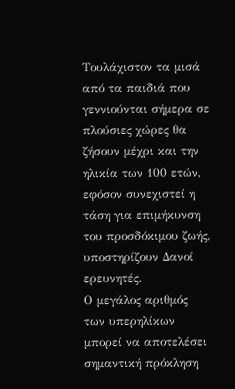Τουλάχιστον τα μισά από τα παιδιά που γεννιούνται σήμερα σε πλούσιες χώρες θα ζήσουν μέχρι και την ηλικία των 100 ετών, εφόσον συνεχιστεί η τάση για επιμήκυνση του προσδόκιμου ζωής, υποστηρίζουν Δανοί ερευνητές.
Ο μεγάλος αριθμός των υπερηλίκων μπορεί να αποτελέσει σημαντική πρόκληση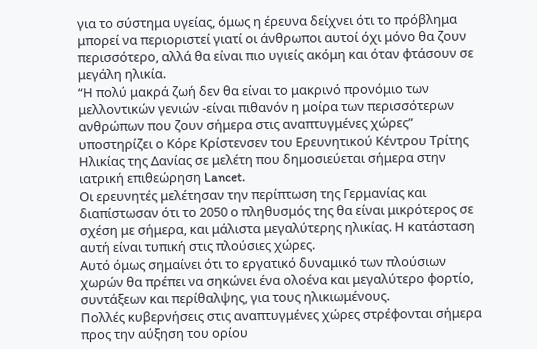για το σύστημα υγείας, όμως η έρευνα δείχνει ότι το πρόβλημα μπορεί να περιοριστεί γιατί οι άνθρωποι αυτοί όχι μόνο θα ζουν περισσότερο, αλλά θα είναι πιο υγιείς ακόμη και όταν φτάσουν σε μεγάλη ηλικία.
“Η πολύ μακρά ζωή δεν θα είναι το μακρινό προνόμιο των μελλοντικών γενιών -είναι πιθανόν η μοίρα των περισσότερων ανθρώπων που ζουν σήμερα στις αναπτυγμένες χώρες” υποστηρίζει ο Κόρε Κρίστενσεν του Ερευνητικού Κέντρου Τρίτης Ηλικίας της Δανίας σε μελέτη που δημοσιεύεται σήμερα στην ιατρική επιθεώρηση Lancet.
Οι ερευνητές μελέτησαν την περίπτωση της Γερμανίας και διαπίστωσαν ότι το 2050 ο πληθυσμός της θα είναι μικρότερος σε σχέση με σήμερα, και μάλιστα μεγαλύτερης ηλικίας. Η κατάσταση αυτή είναι τυπική στις πλούσιες χώρες.
Αυτό όμως σημαίνει ότι το εργατικό δυναμικό των πλούσιων χωρών θα πρέπει να σηκώνει ένα ολοένα και μεγαλύτερο φορτίο, συντάξεων και περίθαλψης, για τους ηλικιωμένους.
Πολλές κυβερνήσεις στις αναπτυγμένες χώρες στρέφονται σήμερα προς την αύξηση του ορίου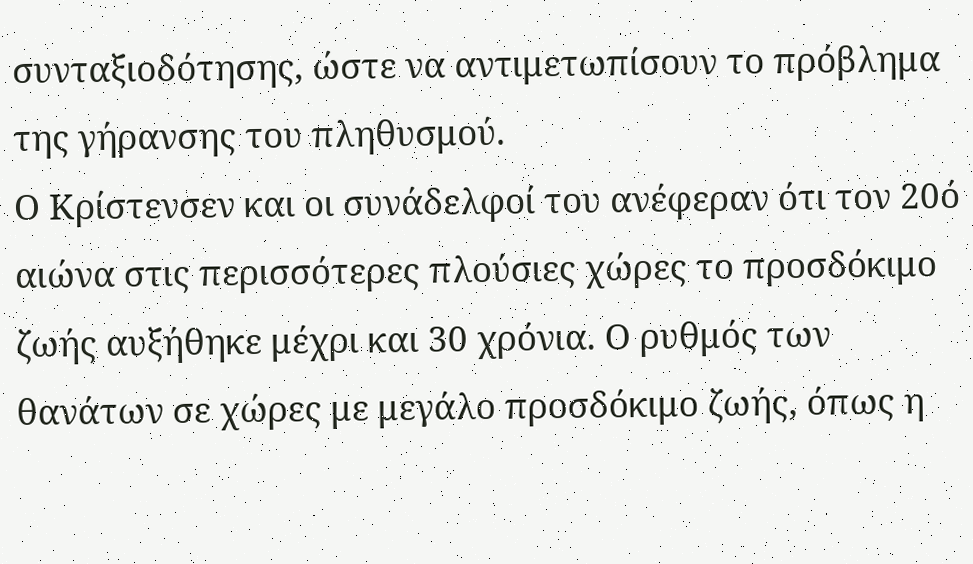συνταξιοδότησης, ώστε να αντιμετωπίσουν το πρόβλημα της γήρανσης του πληθυσμού.
Ο Κρίστενσεν και οι συνάδελφοί του ανέφεραν ότι τον 20ό αιώνα στις περισσότερες πλούσιες χώρες το προσδόκιμο ζωής αυξήθηκε μέχρι και 30 χρόνια. Ο ρυθμός των θανάτων σε χώρες με μεγάλο προσδόκιμο ζωής, όπως η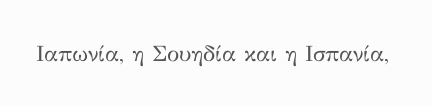Ιαπωνία, η Σουηδία και η Ισπανία,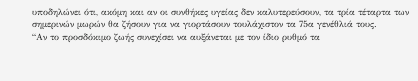υποδηλώνει ότι, ακόμη και αν οι συνθήκες υγείας δεν καλυτερεύσουν, τα τρία τέταρτα των σημερινών μωρών θα ζήσουν για να γιορτάσουν τουλάχιστον τα 75α γενέθλιά τους.
“Αν το προσδόκιμο ζωής συνεχίσει να αυξάνεται με τον ίδιο ρυθμό τα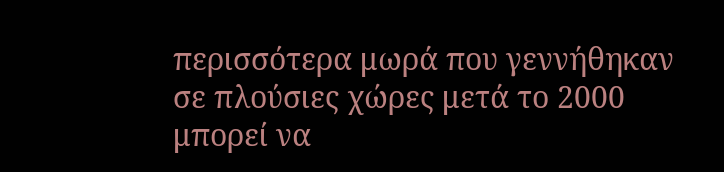περισσότερα μωρά που γεννήθηκαν σε πλούσιες χώρες μετά το 2000 μπορεί να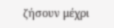ζήσουν μέχρι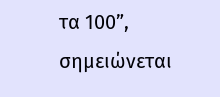τα 100”, σημειώνεται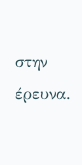στην έρευνα.